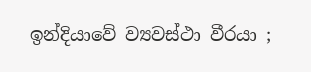ඉන්දියාවේ ව්‍යවස්ථා වීරයා ;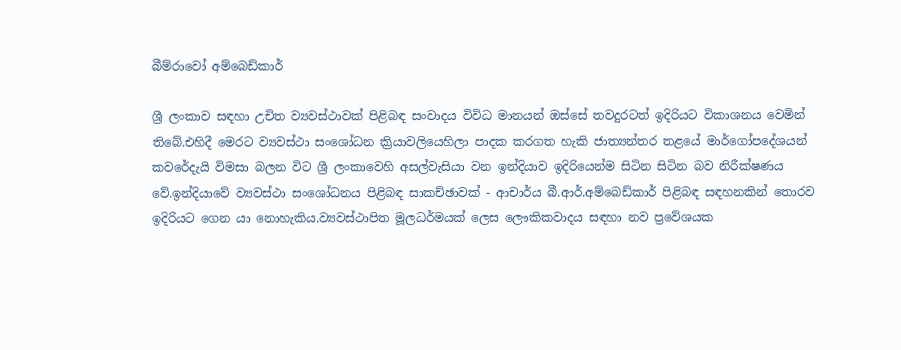බීම්රාවෝ අම්බෙඩ්කාර්

ශ්‍රී ලංකාව සඳහා උචිත ව්‍යවස්ථාවක් පිළිබඳ සංවාදය විවිධ මානයන් ඔස්සේ තවදුරටත් ඉදිරියට විකාශනය වෙමින් තිබේ.එහිදී මෙරට ව්‍යවස්ථා සංශෝධන ක්‍රියාවලියෙහිලා පාදක කරගත හැකි ජාත්‍යන්තර තළයේ මාර්ගෝපදේශයන් කවරේදැයි විමසා බලන විට ශ්‍රී ලංකාවෙහි අසල්වැසියා වන ඉන්දියාව ඉදිරියෙන්ම සිටින සිටින බව නිරීක්ෂණය වේ.ඉන්දියාවේ ව්‍යවස්ථා සංශෝධනය පිළිබඳ සාකච්ඡාවක් - ආචාර්ය බී.ආර්.අම්බෙඩ්කාර් පිළිබඳ සඳහනකින් තොරව ඉදිරියට ගෙන යා නොහැකිය.ව්‍යවස්ථාපිත මූලධර්මයක් ලෙස ලෞකිකවාදය සඳහා නව ප්‍රවේශයක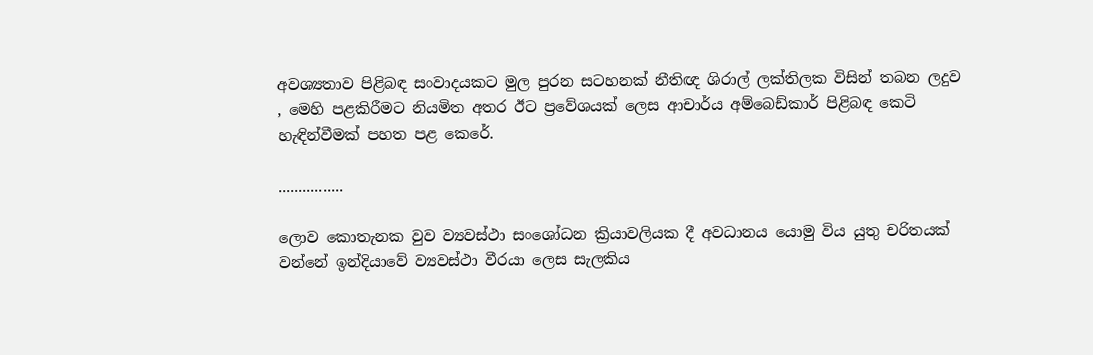අවශ්‍යතාව පිළිබඳ සංවාදයකට මුල පුරන සටහනක් නීතිඥ ශිරාල් ලක්තිලක විසින් තබන ලදුව , මෙහි පළකිරීමට නියමිත අතර ඊට ප්‍රවේශයක් ලෙස ආචාර්ය අම්බෙඩ්කාර් පිළිබඳ කෙටි හැඳින්වීමක් පහත පළ කෙරේ.

................

ලොව කොතැනක වුව ව්‍යවස්ථා සංශෝධන ක්‍රියාවලියක දී අවධානය යොමු විය යුතු චරිතයක් වන්නේ ඉන්දියාවේ ව්‍යවස්ථා වීරයා ලෙස සැලකිය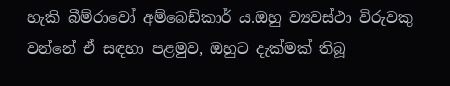හැකි බීම්රාවෝ අම්බෙඩ්කාර් ය.ඔහු ව්‍යවස්ථා විරුවකු වන්නේ ඒ සඳහා පළමුව, ඔහුට දැක්මක් තිබූ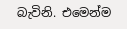බැවිනි. එමෙන්ම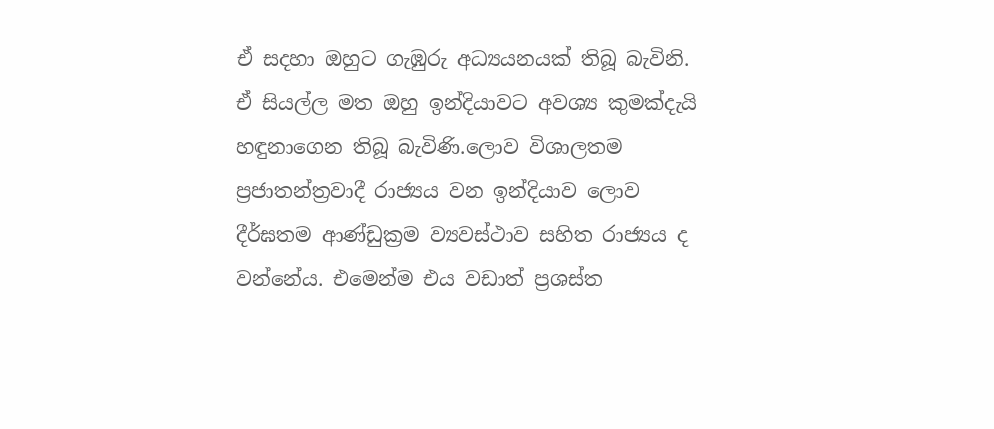ඒ සදහා ඔහුට ගැඹුරු අධ්‍යයනයක් තිබූ බැවිනි. ඒ සියල්ල මත ඔහු ඉන්දියාවට අවශ්‍ය කුමක්දැයි හඳුනාගෙන තිබූ බැවිණි.ලොව විශාලතම ප්‍රජාතන්ත්‍රවාදී රාජ්‍යය වන ඉන්දියාව ලොව දීර්ඝතම ආණ්ඩුක්‍රම ව්‍යවස්ථාව සහිත රාජ්‍යය ද වන්නේය. එමෙන්ම එය වඩාත් ප්‍රශස්ත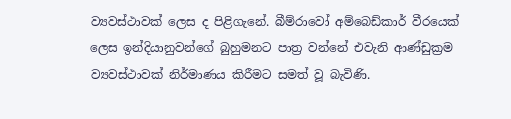ව්‍යවස්ථාවක් ලෙස ද පිළිගැනේ. බීම්රාවෝ අම්බෙඩ්කාර් වීරයෙක් ලෙස ඉන්දියානුවන්ගේ බුහුමනට පාත්‍ර වන්නේ එවැනි ආණ්ඩුක්‍රම ව්‍යවස්ථාවක් නිර්මාණය කිරීමට සමත් වූ බැවිණි.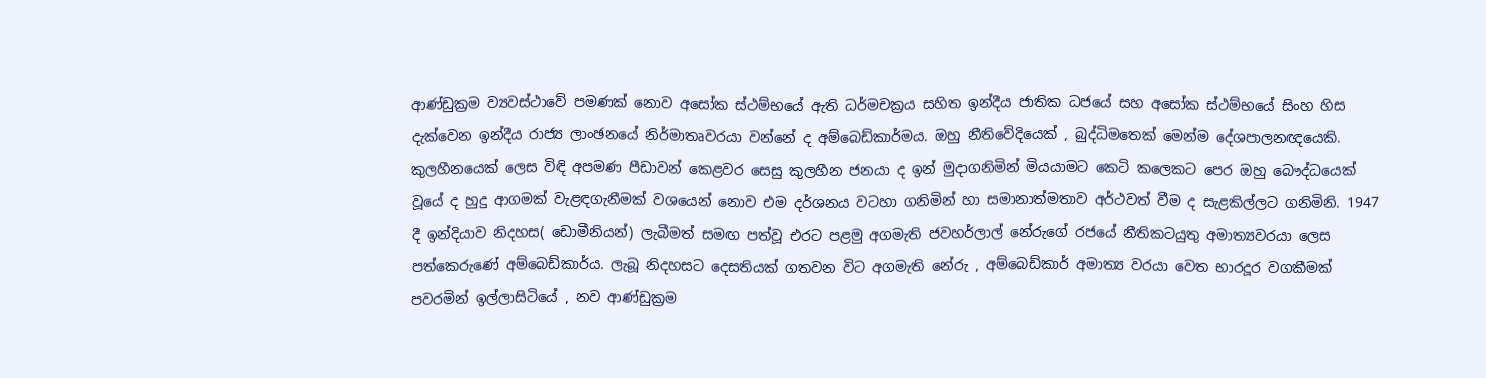ආණ්ඩුක්‍රම ව්‍යවස්ථාවේ පමණක් නොව අසෝක ස්ථම්භයේ ඇති ධර්මචක්‍රය සහිත ඉන්දීය ජාතික ධජයේ සහ අසෝක ස්ථම්භයේ සිංහ හිස දැක්වෙන ඉන්දීය රාජ්‍ය ලාංඡනයේ නිර්මාතෘවරයා වන්නේ ද අම්බෙඩ්කාර්මය. ඔහු නීතිවේදියෙක් , බුද්ධිමතෙක් මෙන්ම දේශපාලනඥයෙකි. කුලහීනයෙක් ලෙස විඳි අපමණ පීඩාවන් කෙළවර සෙසු කුලහීන ජනයා ද ඉන් මුදාගනිමින් මියයාමට කෙටි කලෙකට පෙර ඔහු බෞද්ධයෙක් වූයේ ද හුදු ආගමක් වැළඳගැනීමක් වශයෙන් නොව එම දර්ශනය වටහා ගනිමින් හා සමානාත්මතාව අර්ථවත් වීම ද සැළකිල්ලට ගනිමිනි. 1947 දී ඉන්දියාව නිදහස( ඩොමීනියන්) ලැබීමත් සමඟ පත්වූ එරට පළමු අගමැති ජවහර්ලාල් නේරුගේ රජයේ නීතිකටයුතු අමාත්‍යවරයා ලෙස පත්කෙරුණේ අම්බෙඩ්කාර්ය. ලැබූ නිදහසට දෙසතියක් ගතවන විට අගමැති නේරු , අම්බෙඩ්කාර් අමාත්‍ය වරයා වෙත භාරදූර වගකීමක් පවරමින් ඉල්ලාසිටියේ , නව ආණ්ඩුක්‍රම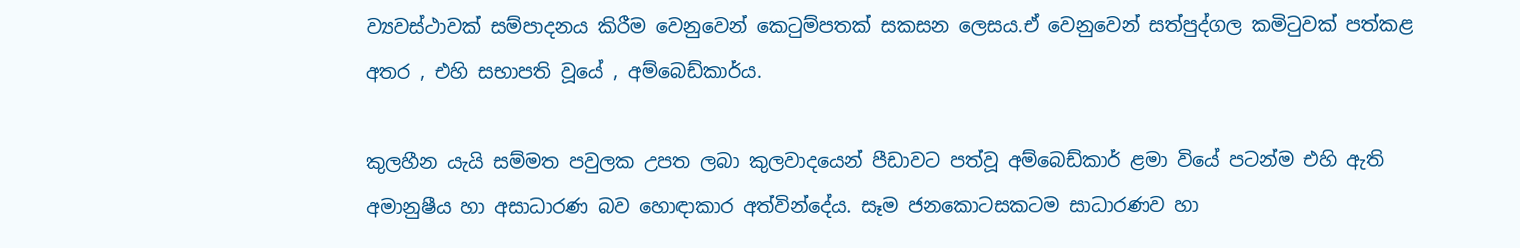ව්‍යවස්ථාවක් සම්පාදනය කිරීම වෙනුවෙන් කෙටුම්පතක් සකසන ලෙසය.ඒ වෙනුවෙන් සත්පුද්ගල කමිටුවක් පත්කළ අතර , එහි සභාපති වූයේ , අම්බෙඩ්කාර්ය.

කුලහීන යැයි සම්මත පවුලක උපත ලබා කුලවාදයෙන් පීඩාවට පත්වූ අම්බෙඩ්කාර් ළමා වියේ පටන්ම එහි ඇති අමානුෂීය හා අසාධාරණ බව හොඳාකාර අත්වින්දේය. සෑම ජනකොටසකටම සාධාරණව හා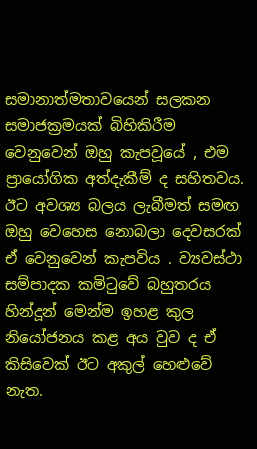සමානාත්මතාවයෙන් සලකන සමාජක්‍රමයක් බිහිකිරීම වෙනුවෙන් ඔහු කැපවූයේ , එම ප්‍රායෝගික අත්දැකීම් ද සහිතවය. ඊට අවශ්‍ය බලය ලැබීමත් සමඟ ඔහු වෙහෙස නොබලා දෙවසරක් ඒ වෙනුවෙන් කැපවිය . ව්‍යවස්ථා සම්පාදක කමිටුවේ බහුතරය හින්දූන් මෙන්ම ඉහළ කුල නියෝජනය කළ අය වුව ද ඒ කිසිවෙක් ඊට අකුල් හෙළුවේ නැත.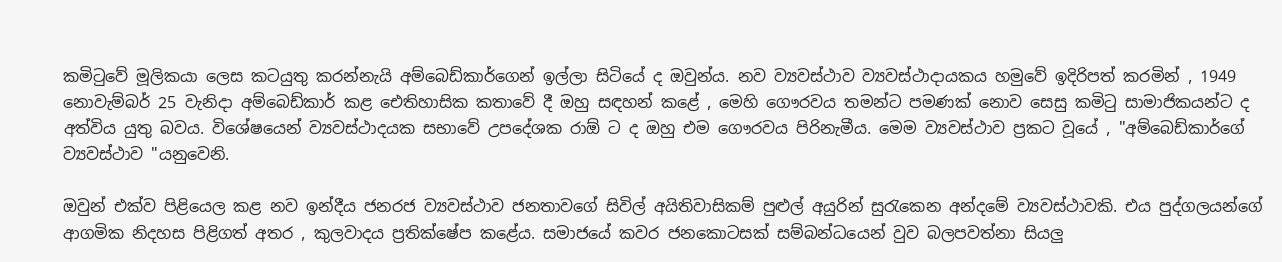කමිටුවේ මූලිකයා ලෙස කටයුතු කරන්නැයි අම්බෙඩ්කාර්ගෙන් ඉල්ලා සිටියේ ද ඔවුන්ය. නව ව්‍යවස්ථාව ව්‍යවස්ථාදායකය හමුවේ ඉදිරිපත් කරමින් , 1949 නොවැම්බර් 25 වැනිදා අම්බෙඩ්කාර් කළ ඓතිහාසික කතාවේ දී ඔහු සඳහන් කළේ , මෙහි ගෞරවය තමන්ට පමණක් නොව සෙසු කමිටු සාමාජිකයන්ට ද අත්විය යුතු බවය. විශේෂයෙන් ව්‍යවස්ථාදයක සභාවේ උපදේශක රාඕ ට ද ඔහු එම ගෞරවය පිරිනැමීය. මෙම ව්‍යවස්ථාව ප්‍රකට වූයේ , "අම්බෙඩ්කාර්ගේ ව්‍යවස්ථාව "යනුවෙනි.

ඔවුන් එක්ව පිළියෙල කළ නව ඉන්දීය ජනරජ ව්‍යවස්ථාව ජනතාවගේ සිවිල් අයිතිවාසිකම් පුළුල් අයුරින් සුරැකෙන අන්දමේ ව්‍යවස්ථාවකි. එය පුද්ගලයන්ගේ ආගමික නිදහස පිළිගත් අතර , කුලවාදය ප්‍රතික්ෂේප කළේය. සමාජයේ කවර ජනකොටසක් සම්බන්ධයෙන් වුව බලපවත්නා සියලු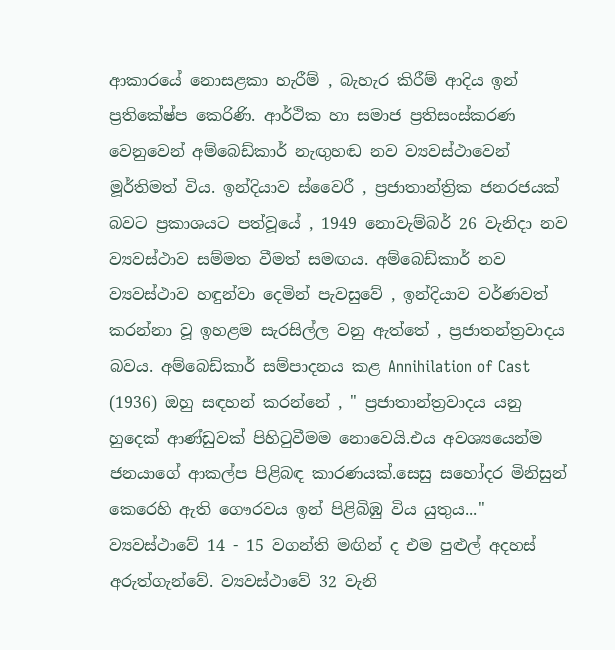ආකාරයේ නොසළකා හැරීම් , බැහැර කිරීම් ආදිය ඉන් ප්‍රතිකේෂ්ප කෙරිණි. ආර්ථික හා සමාජ ප්‍රතිසංස්කරණ වෙනුවෙන් අම්බෙඩ්කාර් නැඟුහඬ නව ව්‍යවස්ථාවෙන් මූර්තිමත් විය. ඉන්දියාව ස්වෛරී , ප්‍රජාතාන්ත්‍රික ජනරජයක් බවට ප්‍රකාශයට පත්වූයේ , 1949 නොවැම්බර් 26 වැනිදා නව ව්‍යවස්ථාව සම්මත වීමත් සමඟය. අම්බෙඩ්කාර් නව ව්‍යවස්ථාව හඳුන්වා දෙමින් පැවසුවේ , ඉන්දියාව වර්ණවත් කරන්නා වූ ඉහළම සැරසිල්ල වනු ඇත්තේ , ප්‍රජාතන්ත්‍රවාදය බවය. අම්බෙඩ්කාර් සම්පාදනය කළ Annihilation of Cast (1936) ඔහු සඳහන් කරන්නේ , " ප්‍රජාතාන්ත්‍රවාදය යනු හුදෙක් ආණ්ඩුවක් පිහිටුවීමම නොවෙයි.එය අවශ්‍යයෙන්ම ජනයාගේ ආකල්ප පිළිබඳ කාරණයක්.සෙසු සහෝදර මිනිසුන් කෙරෙහි ඇති ගෞරවය ඉන් පිළිබිඹු විය යුතුය..." ව්‍යවස්ථාවේ 14 - 15 වගන්ති මඟින් ද එම පුළුල් අදහස් අරුත්ගැන්වේ. ව්‍යවස්ථාවේ 32 වැනි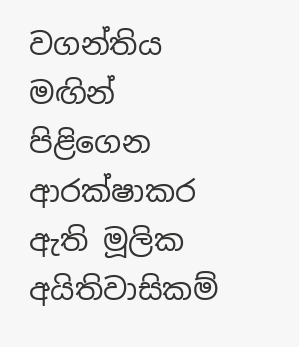වගන්තිය මඟින් පිළිගෙන ආරක්ෂාකර ඇති මූලික අයිතිවාසිකම්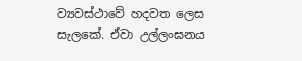ව්‍යවස්ථාවේ හදවත ලෙස සැලකේ. ඒවා උල්ලංඝනය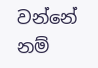වන්නේ නම්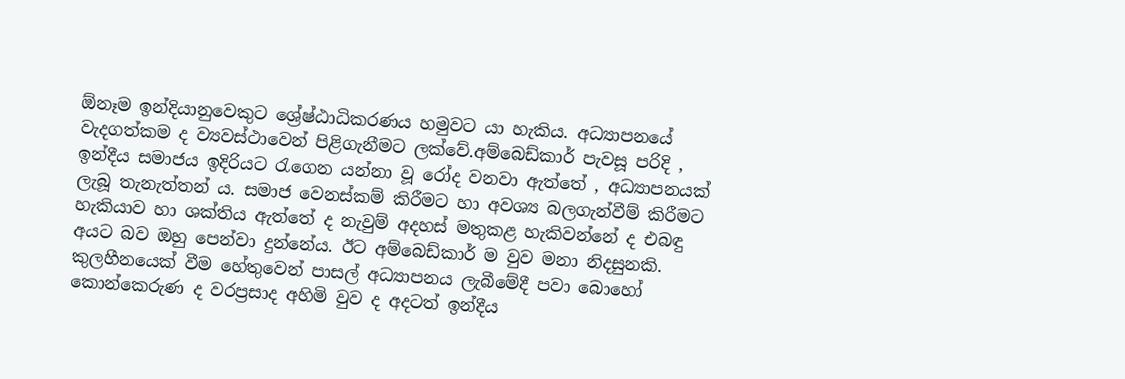ඕනෑම ඉන්දියානුවෙකුට ශ්‍රේෂ්ඨාධිකරණය හමුවට යා හැකිය. අධ්‍යාපනයේ වැදගත්කම ද ව්‍යවස්ථාවෙන් පිළිගැනීමට ලක්වේ.අම්බෙඩ්කාර් පැවසූ පරිදි , ඉන්දීය සමාජය ඉදිරියට රැගෙන යන්නා වූ රෝද වනවා ඇත්තේ , අධ්‍යාපනයක් ලැබූ තැනැත්තන්‍ ය. සමාජ වෙනස්කම් කිරීමට හා අවශ්‍ය බලගැන්වීම් කිරීමට හැකියාව හා ශක්තිය ඇත්තේ ද නැවුම් අදහස් මතුකළ හැකිවන්නේ ද එබඳු අයට බව ඔහු පෙන්වා දුන්නේය. ඊට අම්බෙඩ්කාර් ම වුව මනා නිදසුනකි. කුලහීනයෙක් වීම හේතුවෙන් පාසල් අධ්‍යාපනය ලැබීමේදී පවා බොහෝ කොන්කෙරුණ ද වරප්‍රසාද අහිමි වුව ද අදටත් ඉන්දීය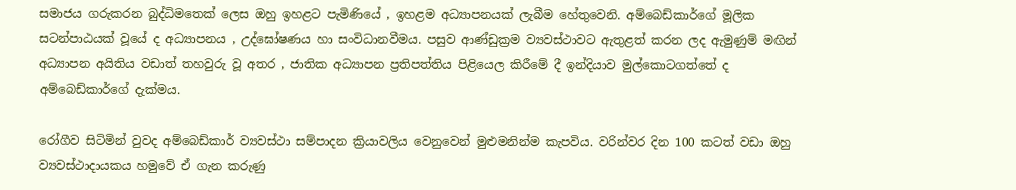සමාජය ගරුකරන බුද්ධිමතෙක් ලෙස ඔහු ඉහළට පැමිණියේ , ඉහළම අධ්‍යාපනයක් ලැබීම හේතුවෙනි. අම්බෙඩ්කාර්ගේ මූලික සටන්පාඨයක් වූයේ ද අධ්‍යාපනය , උද්ඝෝෂණය හා සංවිධානවීමය. පසුව ආණ්ඩුක්‍රම ව්‍යවස්ථාවට ඇතුළත් කරන ලද ඇමුණුම් මඟින් අධ්‍යාපන අයිතිය වඩාත් තහවුරු වූ අතර , ජාතික අධ්‍යාපන ප්‍රතිපත්තිය පිළියෙල කිරීමේ දී ඉන්දියාව මුල්කොටගත්තේ ද අම්බෙඩ්කාර්ගේ දැක්මය.

රෝගීව සිටිමින් වුවද අම්බෙඩ්කාර් ව්‍යවස්ථා සම්පාදන ක්‍රියාවලිය වෙනුවෙන් මුළුමනින්ම කැපවිය. වරින්වර දින 100 කටත් වඩා ඔහු ව්‍යවස්ථාදායකය හමුවේ ඒ ගැන කරුණු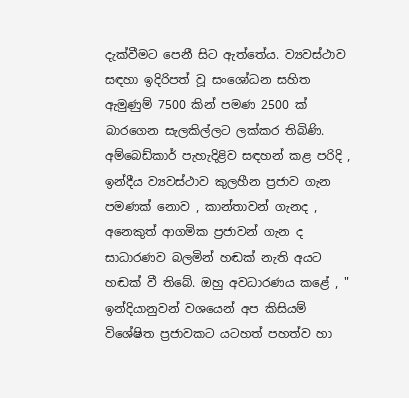දැක්වීමට පෙනී සිට ඇත්තේය. ව්‍යවස්ථාව සඳහා ඉදිරිපත් වූ සංශෝධන සහිත ඇමුණුම් 7500 කින් පමණ 2500 ක් බාරගෙන සැලකිල්ලට ලක්කර තිබිණි. අම්බෙඩ්කාර් පැහැදිළිව සඳහන් කළ පරිදි , ඉන්දීය ව්‍යවස්ථාව කුලහීන ප්‍රජාව ගැන පමණක් නොව , කාන්තාවන් ගැනද , අනෙකුත් ආගමික ප්‍රජාවන් ගැන ද සාධාරණව බලමින් හඬක් නැති අයට හඬක් වී තිබේ. ඔහු අවධාරණය කළේ , " ඉන්දියානුවන් වශයෙන් අප කිසියම් විශේෂිත ප්‍රජාවකට යටහත් පහත්ව හා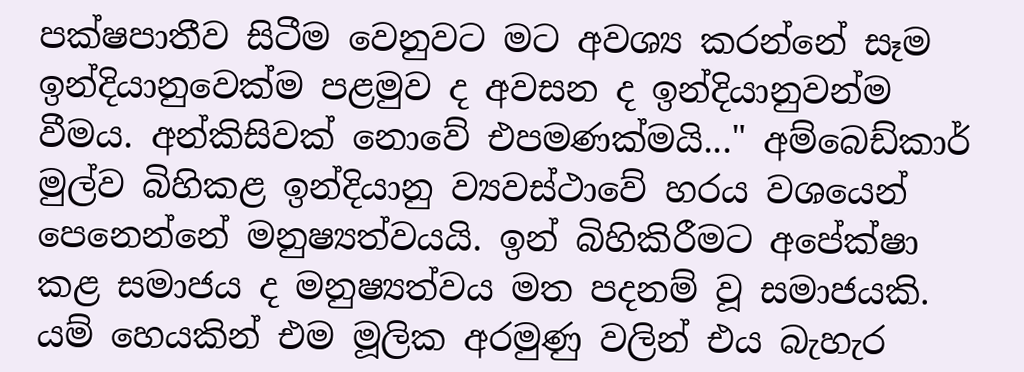පක්ෂපාතීව සිටීම වෙනුවට මට අවශ්‍ය කරන්නේ සෑම ඉන්දියානුවෙක්ම පළමුව ද අවසන ද ඉන්දියානුවන්ම වීමය. අන්කිසිවක් නොවේ එපමණක්මයි..." අම්බෙඩ්කාර් මුල්ව බිහිකළ ඉන්දියානු ව්‍යවස්ථාවේ හරය වශයෙන් පෙනෙන්නේ මනුෂ්‍යත්වයයි. ඉන් බිහිකිරීමට අපේක්ෂා කළ සමාජය ද මනුෂ්‍යත්වය මත පදනම් වූ සමාජයකි. යම් හෙයකින් එම මූලික අරමුණු වලින් එය බැහැර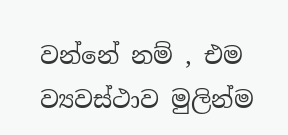වන්නේ නම් , එම ව්‍යවස්ථාව මුලින්ම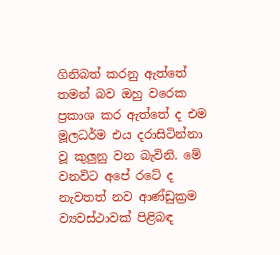ගිනිබත් කරනු ඇත්තේ තමන් බව ඔහු වරෙක ප්‍රකාශ කර ඇත්තේ ද එම මූලධර්ම එය දරාසිටින්නා වූ කුලුනු වන බැවිනි. මේ වනවිට අපේ රටේ ද නැවතත් නව ආණ්ඩුක්‍රම ව්‍යවස්ථාවක් පිළිබඳ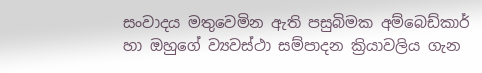සංවාදය මතුවෙමින ඇති පසුබිමක අම්බෙඩ්කාර් හා ඔහුගේ ව්‍යවස්ථා සම්පාදන ක්‍රියාවලිය ගැන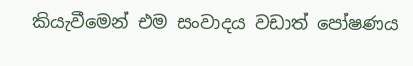කියැවීමෙන් එම සංවාදය වඩාත් පෝෂණය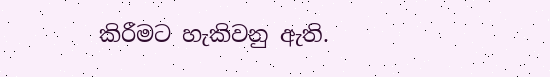කිරීමට හැකිවනු ඇති.